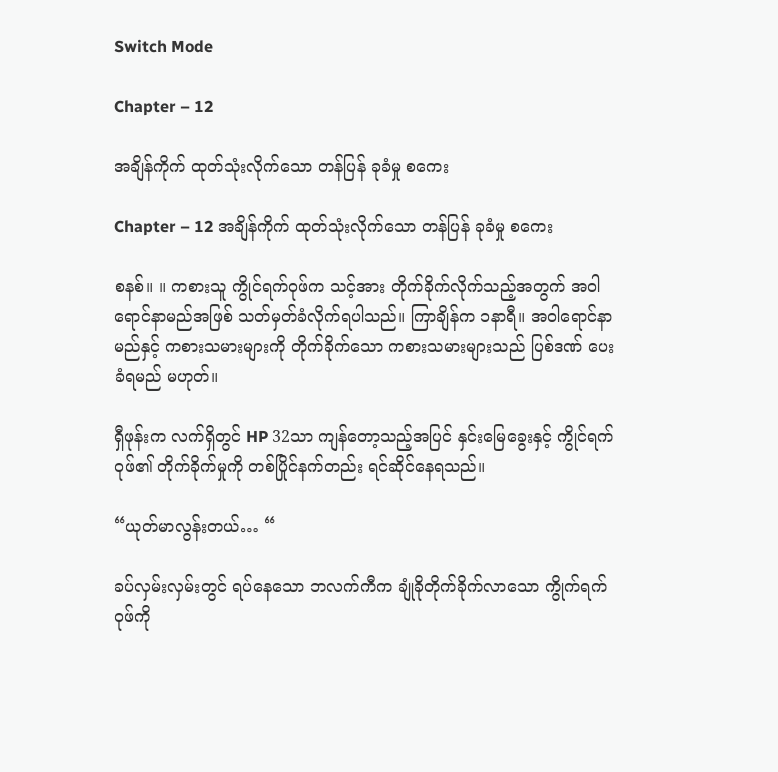Switch Mode

Chapter – 12

အချိန်ကိုက် ထုတ်သုံးလိုက်သော တန်ပြန် ခုခံမှု စကေး

Chapter – 12 အချိန်ကိုက် ထုတ်သုံးလိုက်သော တန်ပြန် ခုခံမှု စကေး

စနစ်။ ။ ကစားသူ ကွိုင်ရက်ဝုဖ်က သင့်အား တိုက်ခိုက်လိုက်သည့်အတွက် အဝါရောင်နာမည်အဖြစ် သတ်မှတ်ခံလိုက်ရပါသည်။ ကြာချိန်က ၁နာရီ။ အဝါရောင်နာမည်နှင့် ကစားသမားများကို တိုက်ခိုက်သော ကစားသမားများသည် ပြစ်ဒဏ် ပေးခံရမည် မဟုတ်။

ရှီဖုန်းက လက်ရှိတွင် HP 32သာ ကျန်တော့သည့်အပြင် နှင်းမြေခွေးနှင့် ကွိုင်ရက်ဝုဖ်၏ တိုက်ခိုက်မှုကို တစ်ပြိုင်နက်တည်း ရင်ဆိုင်နေရသည်။

“ယုတ်မာလွန်းတယ်… “

ခပ်လှမ်းလှမ်းတွင် ရပ်နေသော ဘလက်ကီက ချုံခိုတိုက်ခိုက်လာသော ကွိုက်ရက်ဝုဖ်ကို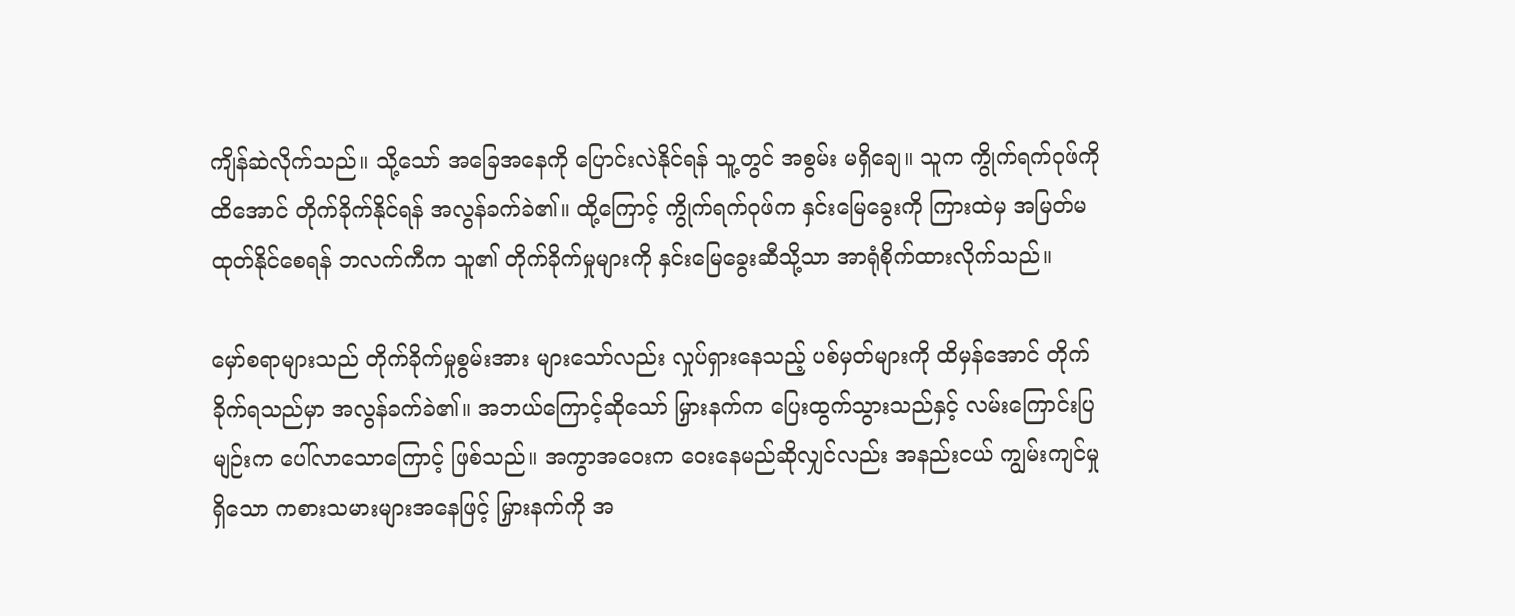ကျိန်ဆဲလိုက်သည်။ သို့သော် အခြေအနေကို ပြောင်းလဲနိုင်ရန် သူ့တွင် အစွမ်း မရှိချေ။ သူက ကွိုက်ရက်ဝုဖ်ကို ထိအောင် တိုက်ခိုက်နိုင်ရန် အလွန်ခက်ခဲ၏။ ထို့ကြောင့် ကွိုက်ရက်ဝုဖ်က နှင်းမြေခွေးကို ကြားထဲမှ အမြတ်မထုတ်နိုင်စေရန် ဘလက်ကီက သူ၏ တိုက်ခိုက်မှုများကို နှင်းမြေခွေးဆီသို့သာ အာရုံစိုက်ထားလိုက်သည်။

မှော်စရာများသည် တိုက်ခိုက်မှုစွမ်းအား များသော်လည်း လှုပ်ရှားနေသည့် ပစ်မှတ်များကို ထိမှန်အောင် တိုက်ခိုက်ရသည်မှာ အလွန်ခက်ခဲ၏။ အဘယ်ကြောင့်ဆိုသော် မြှားနက်က ပြေးထွက်သွားသည်နှင့် လမ်းကြောင်းပြမျဉ်းက ပေါ်လာသောကြောင့် ဖြစ်သည်။ အကွာအဝေးက ဝေးနေမည်ဆိုလျှင်လည်း အနည်းငယ် ကျွမ်းကျင်မှု ရှိသော ကစားသမားများအနေဖြင့် မြှားနက်ကို အ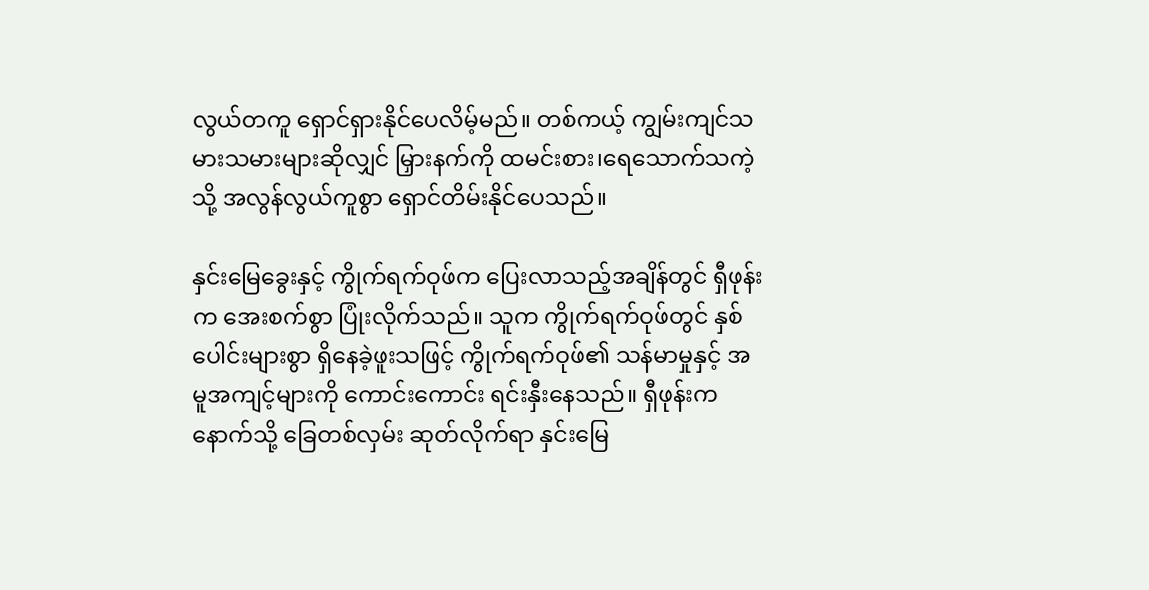လွယ်တကူ ရှောင်ရှားနိုင်ပေလိမ့်မည်။ တစ်ကယ့် ကျွမ်းကျင်သမားသမားများဆိုလျှင် မြှားနက်ကို ထမင်းစား၊ရေသောက်သကဲ့သို့ အလွန်လွယ်ကူစွာ ရှောင်တိမ်းနိုင်ပေသည်။

နှင်းမြေခွေးနှင့် ကွိုက်ရက်ဝုဖ်က ပြေးလာသည့်အချိန်တွင် ရှီဖုန်းက အေးစက်စွာ ပြုံးလိုက်သည်။ သူက ကွိုက်ရက်ဝုဖ်တွင် နှစ်ပေါင်းများစွာ ရှိနေခဲ့ဖူးသဖြင့် ကွိုက်ရက်ဝုဖ်၏ သန်မာမှုနှင့် အမူအကျင့်များကို ကောင်းကောင်း ရင်းနှီးနေသည်။ ရှီဖုန်းက နောက်သို့ ခြေတစ်လှမ်း ဆုတ်လိုက်ရာ နှင်းမြေ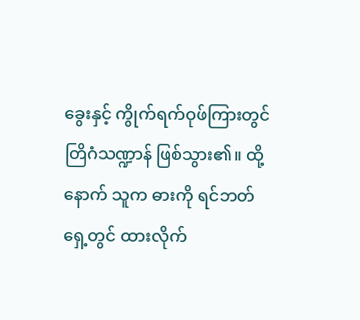ခွေးနှင့် ကွိုက်ရက်ဝုဖ်ကြားတွင် တြိဂံသဏ္ဍာန် ဖြစ်သွား၏။ ထို့နောက် သူက ဓားကို ရင်ဘတ်ရှေ့တွင် ထားလိုက်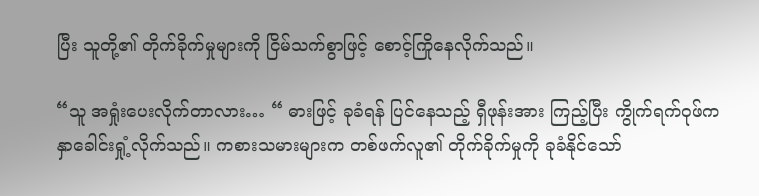ပြီး သူတို့၏ တိုက်ခိုက်မှုများကို ငြိမ်သက်စွာဖြင့် စောင့်ကြိုနေလိုက်သည်။

“သူ အရှုံးပေးလိုက်တာလား… “ ဓားဖြင့် ခုခံရန် ပြင်နေသည့် ရှီဖုန်းအား ကြည့်ပြီး ကွိုက်ရက်ဝုဖ်က နှာခေါင်းရှုံ့လိုက်သည်။ ကစားသမားများက တစ်ဖက်လူ၏ တိုက်ခိုက်မှုကို ခုခံနိုင်သော်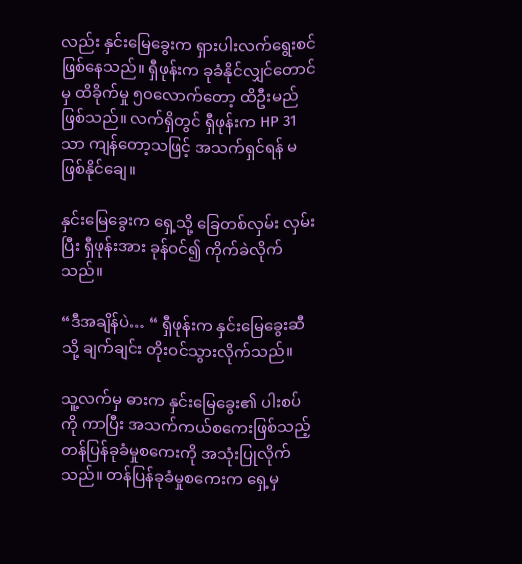လည်း နှင်းမြေခွေးက ရှားပါးလက်ရွေးစင် ဖြစ်နေသည်။ ရှီဖုန်းက ခုခံနိုင်လျှင်တောင်မှ ထိခိုက်မှု ၅၀လောက်တော့ ထိဦးမည် ဖြစ်သည်။ လက်ရှိတွင် ရှီဖုန်းက HP 31 သာ ကျန်တော့သဖြင့် အသက်ရှင်ရန် မဖြစ်နိုင်ချေ။

နှင်းမြေခွေးက ရှေ့သို့ ခြေတစ်လှမ်း လှမ်းပြီး ရှီဖုန်းအား ခုန်ဝင်၍ ကိုက်ခဲလိုက်သည်။

“ဒီအချိန်ပဲ… “ ရှီဖုန်းက နှင်းမြေခွေးဆီသို့ ချက်ချင်း တိုးဝင်သွားလိုက်သည်။

သူ့လက်မှ ဓားက နှင်းမြေခွေး၏ ပါးစပ်ကို ကာပြီး အသက်ကယ်စကေးဖြစ်သည့် တန်ပြန်ခုခံမှုစကေးကို အသုံးပြုလိုက်သည်။ တန်ပြန်ခုခံမှုစကေးက ရှေ့မှ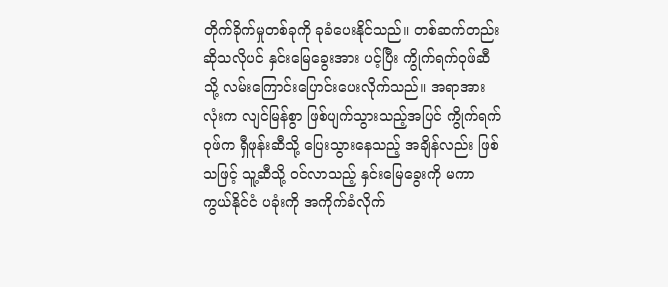တိုက်ခိုက်မှုတစ်ခုကို ခုခံပေးနိုင်သည်။ တစ်ဆက်တည်းဆိုသလိုပင် နှင်းမြေခွေးအား ပင့်ပြီး ကွိုက်ရက်ဝုဖ်ဆီသို့ လမ်းကြောင်းပြောင်းပေးလိုက်သည်။ အရာအားလုံးက လျင်မြန်စွာ ဖြစ်ပျက်သွားသည့်အပြင် ကွိုက်ရက်ဝုဖ်က ရှီဖုန်းဆီသို့ ပြေးသွားနေသည့် အချိန်လည်း ဖြစ်သဖြင့် သူ့ဆီသို့ ဝင်လာသည့် နှင်းမြေခွေးကို မကာကွယ်နိုင်ငံ ပခုံးကို အကိုက်ခံလိုက်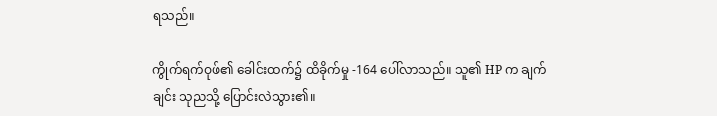ရသည်။

ကွိုက်ရက်ဝုဖ်၏ ခေါင်းထက်၌ ထိခိုက်မှု -164 ပေါ်လာသည်။ သူ၏ HP က ချက်ချင်း သုညသို့ ပြောင်းလဲသွား၏။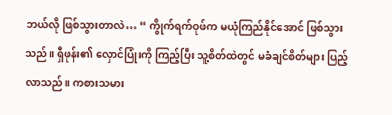ဘယ်လို ဖြစ်သွားတာလဲ… “ ကွိုက်ရက်ဝုဖ်က မယုံကြည်နိုင်အောင် ဖြစ်သွားသည်။ ရှီဖုန်း၏ လှောင်ပြုံးကို ကြည့်ပြီး သူ့စိတ်ထဲတွင် မခံချင်စိတ်များ ပြည့်လာသည်။ ကစားသမား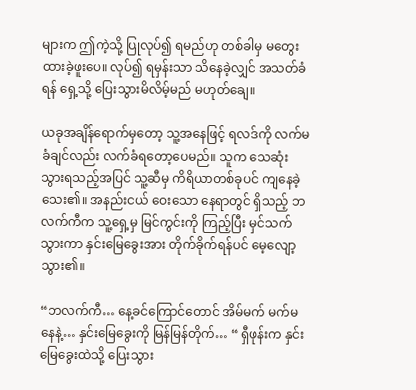များက ဤကဲ့သို့ ပြုလုပ်၍ ရမည်ဟု တစ်ခါမှ မတွေးထားခဲ့ဖူးပေ။ လုပ်၍ ရမှန်းသာ သိနေခဲ့လျှင် အသတ်ခံရန် ရှေ့သို့ ပြေးသွားမိလိမ့်မည် မဟုတ်ချေ။

ယခုအချိန်ရောက်မှတော့ သူ့အနေဖြင့် ရလဒ်ကို လက်မခံချင်လည်း လက်ခံရတော့ပေမည်။ သူက သေဆုံးသွားရသည့်အပြင် သူ့ဆီမှ ကိရိယာတစ်ခုပင် ကျနေခဲ့သေး၏။ အနည်းငယ် ဝေးသော နေရာတွင် ရှိသည့် ဘလက်ကီက သူ့ရှေ့မှ မြင်ကွင်းကို ကြည့်ပြီး မှင်သက်သွားကာ နှင်းမြေခွေးအား တိုက်ခိုက်ရန်ပင် မေ့လျော့သွား၏။

“ဘလက်ကီ… နေ့ခင်ကြောင်တောင် အိမ်မက် မက်မနေနဲ့… နှင်းမြေခွေးကို မြန်မြန်တိုက်… “ ရှီဖုန်းက နှင်းမြေခွေးထဲသို့ ပြေးသွား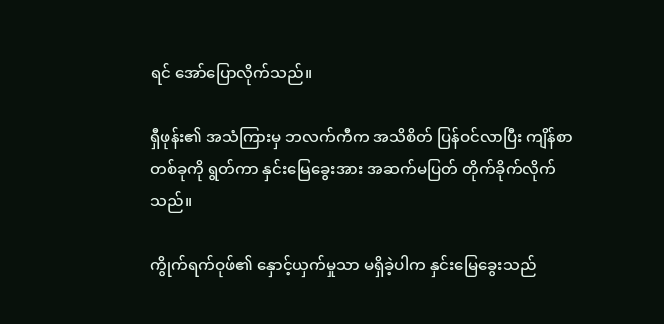ရင် အော်ပြောလိုက်သည်။

ရှီဖုန်း၏ အသံကြားမှ ဘလက်ကီက အသိစိတ် ပြန်ဝင်လာပြီး ကျိန်စာတစ်ခုကို ရွတ်ကာ နှင်းမြေခွေးအား အဆက်မပြတ် တိုက်ခိုက်လိုက်သည်။

ကွိုက်ရက်ဝုဖ်၏ နှောင့်ယှက်မှုသာ မရှိခဲ့ပါက နှင်းမြေခွေးသည်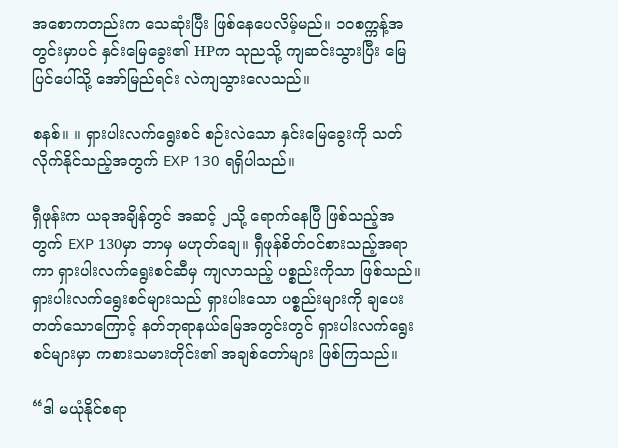အစောကတည်းက သေဆုံးပြီး ဖြစ်နေပေလိမ့်မည်။ ၁၀စက္ကန့်အတွင်းမှာပင် နှင်းမြေခွေး၏ HPက သုညသို့ ကျဆင်းသွားပြီး မြေပြင်ပေါ်သို့ အော်မြည်ရင်း လဲကျသွားလေသည်။

စနစ်။ ။ ရှားပါးလက်ရွေးစင် စဉ်းလဲသော နှင်းမြေခွေးကို သတ်လိုက်နိုင်သည့်အတွက် EXP 130 ရရှိပါသည်။

ရှီဖုန်းက ယခုအချိန်တွင် အဆင့် ၂သို့ ရောက်နေပြီ ဖြစ်သည့်အတွက် EXP 130မှာ ဘာမှ မဟုတ်ချေ။ ရှီဖုန်စိတ်ဝင်စားသည့်အရာကာ ရှားပါးလက်ရွေးစင်ဆီမှ ကျလာသည့် ပစ္စည်းကိုသာ ဖြစ်သည်။ ရှားပါးလက်ရွေးစင်များသည် ရှားပါးသော ပစ္စည်းများကို ချပေးတတ်သောကြောင့် နတ်ဘုရာနယ်မြေအတွင်းတွင် ရှားပါးလက်ရွေးစင်များမှာ ကစားသမားတိုင်း၏ အချစ်တော်များ ဖြစ်ကြသည်။

“ဒါ မယုံနိုင်စရာ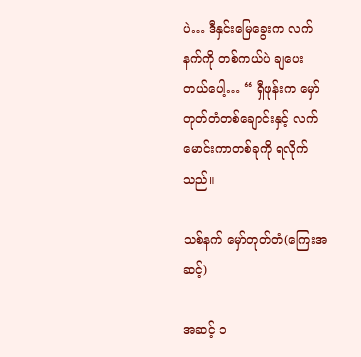ပဲ… ဒီနှင်းမြေခွေးက လက်နက်ကို တစ်ကယ်ပဲ ချပေးတယ်ပေါ့… “ ရှီဖုန်းက မှော်တုတ်တံတစ်ချောင်းနှင့် လက်မောင်းကာတစ်ခုကို ရလိုက်သည်။

သစ်နက် မှော်တုတ်တံ(ကြေးအဆင့်)

အဆင့် ၁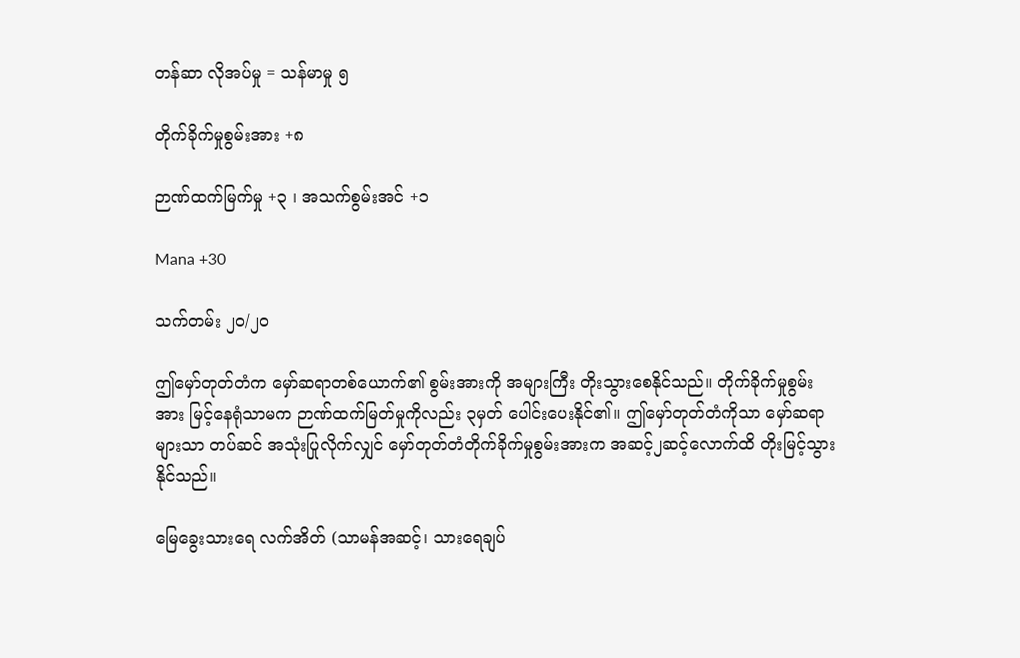တန်ဆာ လိုအပ်မှု = သန်မာမှု ၅

တိုက်ခိုက်မှုစွမ်းအား +၈

ဉာဏ်ထက်မြက်မှု +၃ ၊ အသက်စွမ်းအင် +၁

Mana +30

သက်တမ်း ၂၀/၂၀

ဤမှော်တုတ်တံက မှော်ဆရာတစ်ယောက်၏ စွမ်းအားကို အများကြီး တိုးသွားစေနိုင်သည်။ တိုက်ခိုက်မှုစွမ်းအား မြင့်နေရုံသာမက ဉာဏ်ထက်မြတ်မှုကိုလည်း ၃မှတ်‌ ပေါင်းပေးနိုင်၏။ ဤမှော်တုတ်တံကိုသာ မှော်ဆရာများသာ တပ်ဆင် အသုံးပြုလိုက်လျှင် မှော်တုတ်တံတိုက်ခိုက်မှုစွမ်းအားက အဆင့်၂ဆင့်လောက်ထိ တိုးမြင့်သွားနိုင်သည်။

မြေခွေးသားရေ လက်အိတ် (သာမန်အဆင့်၊ သားရေချပ်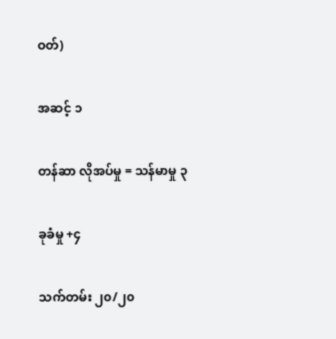ဝတ်)

အဆင့် ၁

တန်ဆာ လိုအပ်မှု = သန်မာမှု ၃

ခုခံမှု +၄

သက်တမ်း ၂၀/၂၀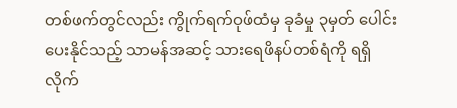တစ်ဖက်တွင်လည်း ကွိုက်ရက်ဝုဖ်ထံမှ ခုခံမှု ၃မှတ် ပေါင်းပေးနိုင်သည့် သာမန်အဆင့် သားရေဖိနပ်တစ်ရံကို ရရှိလိုက်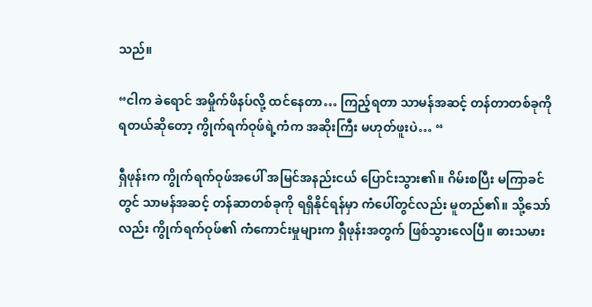သည်။

“ငါက ခဲရောင် အမှိုက်ဖိနပ်လို့ ထင်နေတာ… ကြည့်ရတာ သာမန်အဆင့် တန်တာတစ်ခုကို ရတယ်ဆိုတော့ ကွိုက်ရက်ဝုဖ်ရဲ့ကံက အဆိုးကြီး မဟုတ်ဖူးပဲ… “

ရှီဖုန်းက ကွိုက်ရက်ဝုဖ်အပေါ် အမြင်အနည်းငယ် ပြောင်းသွား၏။ ဂိမ်းစပြီး မကြာခင်တွင် သာမန်အဆင့် တန်ဆာတစ်ခုကို ရရှိနိုင်ရန်မှာ ကံပေါ်တွင်လည်း မူတည်၏။ သို့သော်လည်း ကွိုက်ရက်ဝုဖ်၏ ကံကောင်းမှုများက ရှီဖုန်းအတွက် ဖြစ်သွားလေပြီ။ ဓားသမား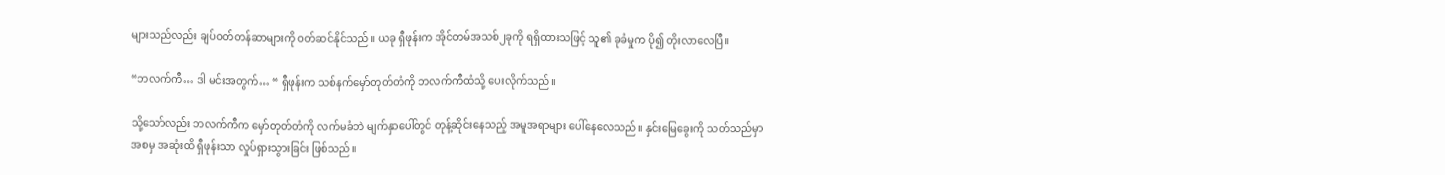များသည်လည်း ချပ်ဝတ်တန်ဆာများကို ဝတ်ဆင်နိုင်သည်။ ယခု ရှီဖုန်းက အိုင်တမ်အသစ်၂ခုကို ရရှိထားသဖြင့် သူ၏ ခုခံမှုက ပို၍ တိုးလာလေပြီ။

“ဘလက်ကီ… ဒါ မင်းအတွက်… “ ရှီဖုန်းက သစ်နက်မှော်တုတ်တံကို ဘလက်ကီထံသို့ ပေးလိုက်သည်။

သို့သော်လည်း ဘလက်ကီက မှော်တုတ်တံကို လက်မခံဘဲ မျက်နှာပေါ်တွင် တုန့်ဆိုင်းနေသည့် အမူအရာများ ပေါ်နေလေသည်။ နှင်းမြေခွေးကို သတ်သည်မှာ အစမှ အဆုံးထိ ရှီဖုန်းသာ လှုပ်ရှားသွားခြင်း ဖြစ်သည်။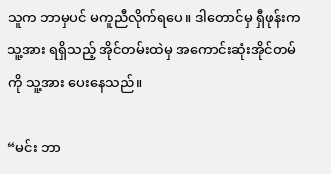သူက ဘာမှပင် မကူညီလိုက်ရပေ။ ဒါတောင်မှ ရှီဖုန်းက သူ့အား ရရှိသည့် အိုင်တမ်းထဲမှ အကောင်းဆုံးအိုင်တမ်ကို သူ့အား ပေးနေသည်။

“မင်း ဘာ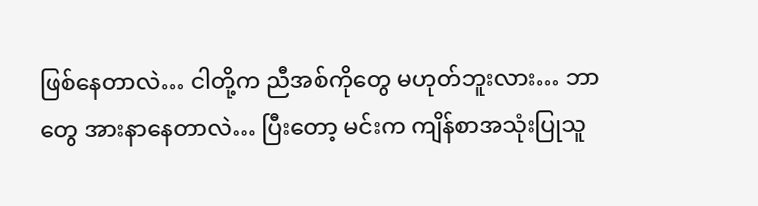ဖြစ်နေတာလဲ… ငါတို့က ညီအစ်ကိုတွေ မဟုတ်ဘူးလား… ဘာတွေ အားနာနေတာလဲ… ပြီးတော့ မင်းက ကျိန်စာအသုံးပြုသူ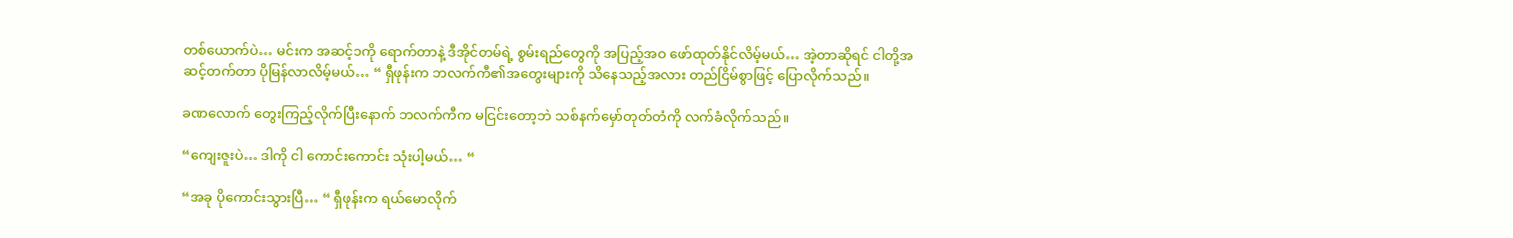တစ်ယောက်ပဲ… မင်းက အဆင့်၁ကို ရောက်တာနဲ့ ဒီအိုင်တမ်ရဲ့ စွမ်းရည်တွေကို အပြည့်အဝ ‌ဖော်ထုတ်နိုင်လိမ့်မယ်… အဲ့တာဆိုရင် ငါတို့အဆင့်တက်တာ ပိုမြန်လာလိမ့်မယ်… “ ရှီဖုန်းက ဘလက်ကီ၏အတွေးများကို သိနေသည့်အလား တည်ငြိမ်စွာဖြင့် ပြောလိုက်သည်။

ခဏလောက် တွေးကြည့်လိုက်ပြီးနောက် ဘလက်ကီက မငြင်းတော့ဘဲ သစ်နက်မှော်တုတ်တံကို လက်ခံလိုက်သည်။

“ကျေးဇူးပဲ… ဒါကို ငါ ကောင်းကောင်း သုံးပါ့မယ်… “

“အခု ပိုကောင်းသွားပြီ… “ ရှီဖုန်းက ရယ်မောလိုက်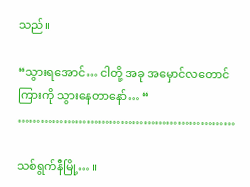သည်။

“သွားရအောင်… ငါတို့ အခု အမှောင်လတောင်ကြားကို သွားနေတာနော်… “
…………………………………………………

သစ်ရွက်နီမြို့… ။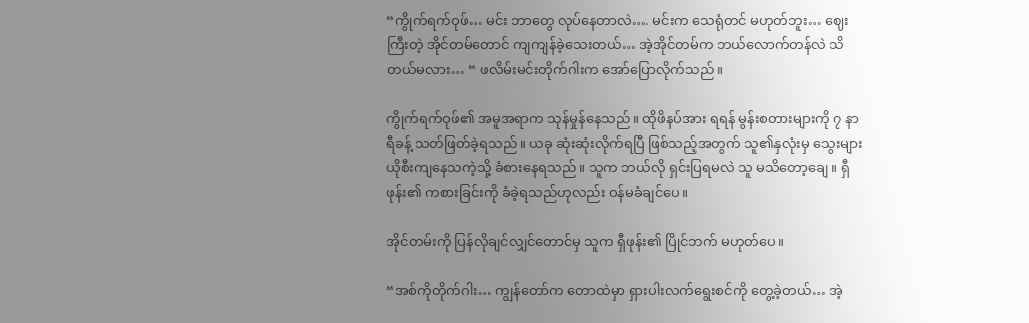“ကွိုက်ရက်ဝုဖ်… မင်း ဘာတွေ လုပ်နေတာလဲ…. မင်းက သေရုံတင် မဟုတ်ဘူး… ဈေးကြီးတဲ့ အိုင်တမ်တောင် ကျကျန်ခဲ့သေးတယ်… အဲ့အိုင်တမ်က ဘယ်လောက်တန်လဲ သိတယ်မလား… “ ဖလိမ်းမင်းတိုက်ဂါးက အော်ပြောလိုက်သည်။

ကွိုက်ရက်ဝုဖ်၏ အမူအရာက သုန်မှုန်နေသည်။ ထိုဖိနပ်အား ရရန် မွန်းစတားများကို ၇ နာရီခန့် သတ်ဖြတ်ခဲ့ရသည်။ ယခု ဆုံးဆုံးလိုက်ရပြီ ဖြစ်သည့်အတွက် သူ၏နှလုံးမှ သွေးများ ယိုစီးကျနေသကဲ့သို့ ခံစားနေရသည်။ သူက ဘယ်လို ရှင်းပြရမလဲ သူ မသိတော့ချေ။ ရှီဖုန်း၏ ကစားခြင်းကို ခံခဲ့ရသည်ဟုလည်း ဝန်မခံချင်ပေ။

အိုင်တမ်းကို ပြန်လိုချင်လျှင်တောင်မှ သူက ရှီဖုန်း၏ ပြိုင်ဘက် မဟုတ်ပေ။

“အစ်ကိုတိုက်ဂါး… ကျွန်တော်က တောထဲမှာ ရှားပါးလက်ရွေးစင်ကို တွေ့ခဲ့တယ်… အဲ့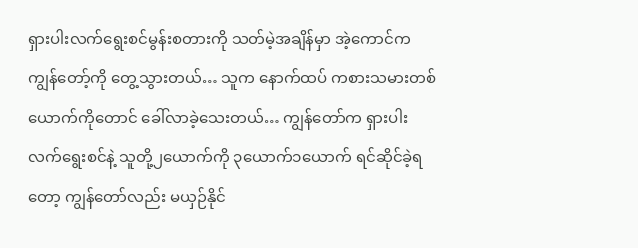ရှားပါးလက်ရွေးစင်မွန်းစတားကို သတ်မဲ့အချိန်မှာ အဲ့ကောင်က ကျွန်တော့်ကို တွေ့သွားတယ်… သူက နောက်ထပ် ကစားသမားတစ်ယောက်ကိုတောင် ခေါ်လာခဲ့သေးတယ်… ကျွန်တော်က ရှားပါးလက်ရွေးစင်နဲ့ သူတို့၂ယောက်ကို ၃ယောက်၁ယောက် ရင်ဆိုင်ခဲ့ရတော့ ကျွန်တော်လည်း မယှဉ်နိုင်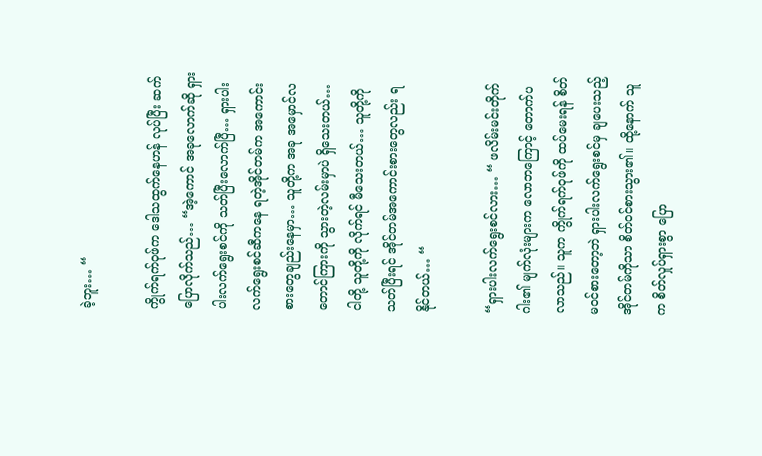ခဲ့ဘူး… “

ကွိုက်ရက်ဝုဖ်က ဒေါသထွက်နေဟန် လုပ်ပြီး ဆက်ပြောလိုက်သည်… “အဲ့ကောင် အခုလောက်ဆို ရှားပါးလက်ရွေးစင်ကို သတ်ပြီးလောက်ပြီ… ရှားပါးလက်ရွေးစင်ဆီကနေ ရတဲ့အိုင်တမ်က အကောင်းစားတွေချည်းနေမှာ… သူတို့က အခု အမှောင်လတောင်ကြားကို သွားတဲ့လမ်းမှာပဲ ရှိသေးတယ်… ငါတို့ သူတို့ကို လိုက်ရင် မီသေးတယ်… သူတို့ကို သတ်ပြီးရင် အိုင်တမ်အကောင်းစားတွေလည်း ရနိုင်တယ်… “

“ရှားပါးလက်ရွေးစင်လား… “ ဖလိမ်းမင်းတိုက်ဂါး၏ မျက်လုံးများက လောဘကြောင့် တောက်ပလာသည်။ သူက ကွိုက်ရက်ဝုဖ်ကို ထပ်မေးရန် စိတ်မဝင်စားတော့ဘဲ ရှားပါးလက်ရွေးစင်မှ ချပေးသည့် အိုင်တမ်ကိုသာ စိတ်ဝင်စားသွား၏။ ထို့နောက် သူက စိတ်လှုပ်ရှားစွာ ပြော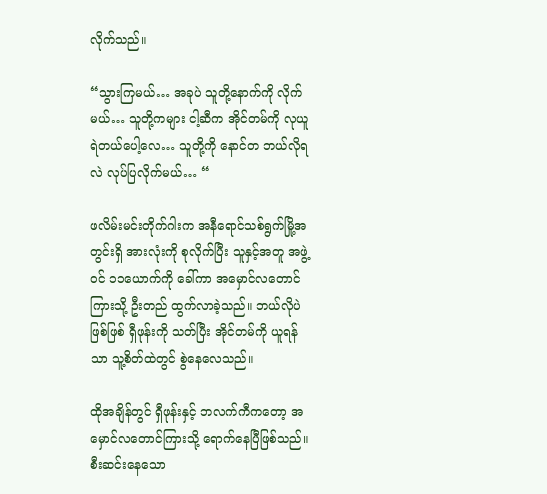လိုက်သည်။

“သွားကြမယ်… အခုပဲ သူတို့နောက်ကို လိုက်မယ်… သူတို့ကများ ငါ့ဆီက အိုင်တမ်ကို လုယူရဲတယ်ပေါ့လေ… သူတို့ကို နောင်တ ဘယ်လိုရလဲ လုပ်ပြလိုက်မယ်… “

ဖလိမ်းမင်းတိုက်ဂါးက အနီရောင်သစ်ရွက်မြို့အတွင်းရှိ အားလုံးကို စုလိုက်ပြီး သူနှင့်အတူ အဖွဲ့ဝင် ၁၁ယောက်ကို ခေါ်ကာ အမှောင်လတောင်ကြားသို့ ဦးတည် ထွက်လာခဲ့သည်။ ဘယ်လိုပဲဖြစ်ဖြစ် ရှီဖုန်းကို သတ်ပြီး အိုင်တမ်ကို ယူရန်သာ သူ့စိတ်ထဲတွင် စွဲနေလေသည်။

ထိုအချိန်တွင် ရှီဖုန်းနှင့် ဘလက်ကီကတော့ အမှောင်လတောင်ကြားသို့ ရောက်နေပြီဖြစ်သည်။ စီးဆင်းနေသော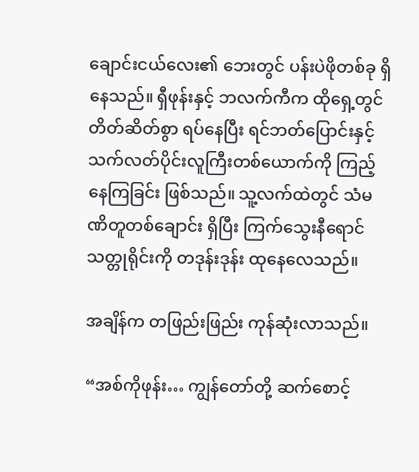ချောင်းငယ်လေး၏ ဘေးတွင် ပန်းပဲဖိုတစ်ခု ရှိနေသည်။ ရှီဖုန်းနှင့် ဘလက်ကီက ထိုရှေ့တွင် တိတ်ဆိတ်စွာ ရပ်နေပြီး ရင်ဘတ်ပြောင်းနှင့် သက်လတ်ပိုင်းလူကြီးတစ်ယောက်ကို ကြည့်နေကြခြင်း ဖြစ်သည်။ သူ့လက်ထဲတွင် သံမဏိတူတစ်ချောင်း ရှိပြီး ကြက်သွေးနီရောင် သတ္တုရိုင်းကို တဒုန်းဒုန်း ထုနေလေသည်။

အချိန်က တဖြည်းဖြည်း ကုန်ဆုံးလာသည်။

“အစ်ကိုဖုန်း… ကျွန်တော်တို့ ဆက်စောင့်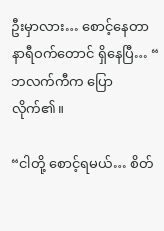ဦးမှာလား… စောင့်နေတာ နာရီဝက်တောင် ရှိနေပြီ… “ ဘလက်ကီက ပြောလိုက်၏။

“ငါတို့ စောင့်ရမယ်… စိတ်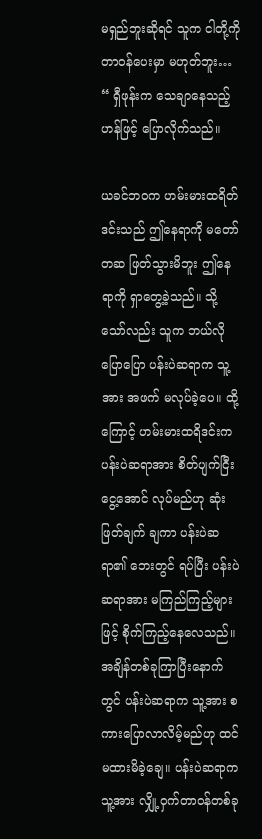မရှည်ဘူးဆိုရင် သူက ငါတို့ကို တာဝန်ပေးမှာ မဟုတ်ဘူး… “ ရှီဖုန်းက သေချာနေသည့်ဟန်ဖြင့် ပြောလိုက်သည်။

ယခင်ဘဝက ဟမ်းမားထရိတ်ဒင်းသည် ဤနေရာကို မတော်တဆ ဖြတ်သွားမိဘူး ဤနေရာကို ရှာတွေ့ခဲ့သည်။ သို့သော်လည်း သူက ဘယ်လိုပြောပြော ပန်းပဲဆရာက သူ့အား အဖက် မလုပ်ခဲ့ပေ။ ထို့ကြောင့် ဟမ်းမားထရိဒင်းက ပန်းပဲဆရာအား စိတ်ပျက်ငြီးငွေ့အောင် လုပ်မည်ဟု ဆုံးဖြတ်ချက် ချကာ ပန်းပဲဆရာ၏ ဘေးတွင် ရပ်ပြီး ပန်းပဲဆရာအား မကြည်ကြည့်များဖြင့် စိုက်ကြည့်နေလေသည်။
အချိန်တစ်ခုကြာပြီးနောက်တွင် ပန်းပဲဆရာက သူ့အား စကားပြောလာလိမ့်မည်ဟု ထင်မထားမိခဲ့ချေ။ ပန်းပဲဆရာက သူ့အား လျှို့ဝှက်တာဝန်တစ်ခု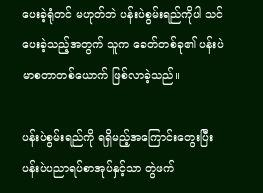ပေးခဲ့ရုံတင် မဟုတ်ဘဲ ပန်းပဲစွမ်းရည်ကိုပါ သင်ပေးခဲ့သည့်အတွက် သူက ခေတ်တစ်ခု၏ ပန်းပဲမာစတာတစ်ယောက် ဖြစ်လာခဲ့သည်။

ပန်းပဲစွမ်းရည်ကို ရရှိမည့်အကြောင်းတွေးပြီး ပန်းပဲပညာရပ်စာအုပ်နှင့်သာ တွဲဖက်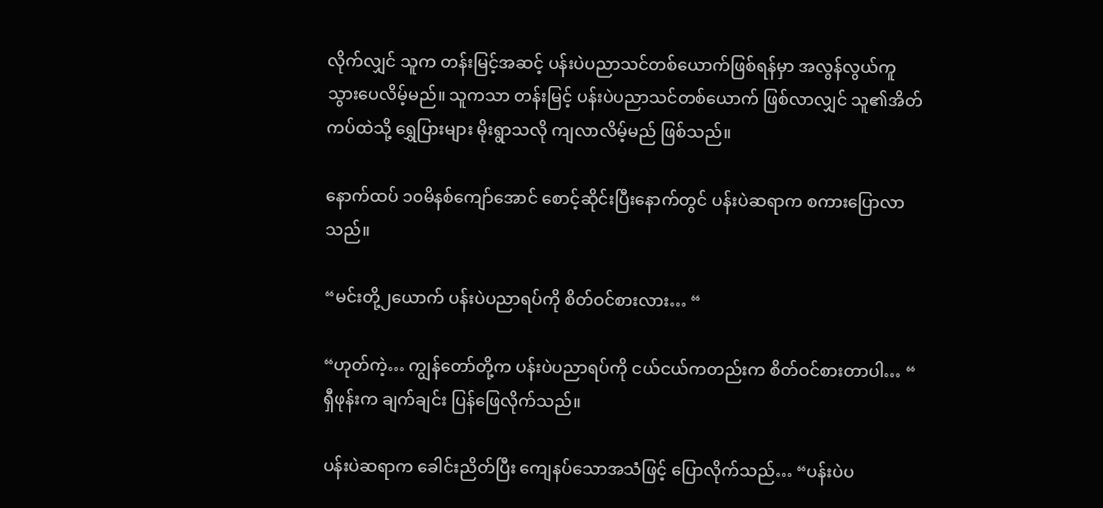လိုက်လျှင် သူက တန်းမြင့်အဆင့် ပန်းပဲပညာသင်တစ်ယောက်ဖြစ်ရန်မှာ အလွန်လွယ်ကူသွားပေလိမ့်မည်။ သူကသာ တန်းမြင့် ပန်းပဲပညာသင်တစ်ယောက် ဖြစ်လာလျှင် သူ၏အိတ်ကပ်ထဲသို့ ရွှေပြားများ မိုးရွာသလို ကျလာလိမ့်မည် ဖြစ်သည်။

နောက်ထပ် ၁၀မိနစ်ကျော်အောင် စောင့်ဆိုင်းပြီးနောက်တွင် ပန်းပဲဆရာက စကားပြောလာသည်။

“မင်းတို့၂ယောက် ပန်းပဲပညာရပ်ကို စိတ်ဝင်စားလား… “

“ဟုတ်ကဲ့… ကျွန်တော်တို့က ပန်းပဲပညာရပ်ကို ငယ်ငယ်ကတည်းက စိတ်ဝင်စားတာပါ… “ ရှီဖုန်းက ချက်ချင်း ပြန်ဖြေလိုက်သည်။

ပန်းပဲဆရာက ခေါင်းညိတ်ပြီး ကျေနပ်သောအသံဖြင့် ပြောလိုက်သည်… “ပန်းပဲပ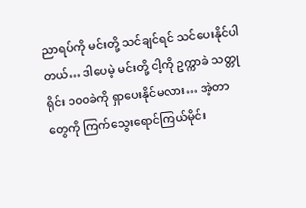ညာရပ်ကို မင်းတို့ သင်ချင်ရင် သင်ပေးနိုင်ပါတယ်… ဒါပေမဲ့ မင်းတို့ ငါ့ကို ဥက္ကာခဲ သတ္တုရိုင်း ၁၀၀ခဲကို ရှာပေးနိုင်မလား… အဲ့တာတွေကို ကြက်သွေးရောင်ကြယ်မိုင်း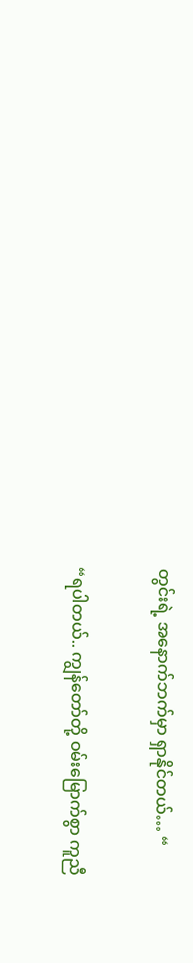တွင်းရဲ့ အနောက်ဘက်မှာ ရှာနိုင်တယ်… “

“ရပါတယ်.. ကျွန်တော်တို့ ဝမ်းမြောက်စွာ ကူညီ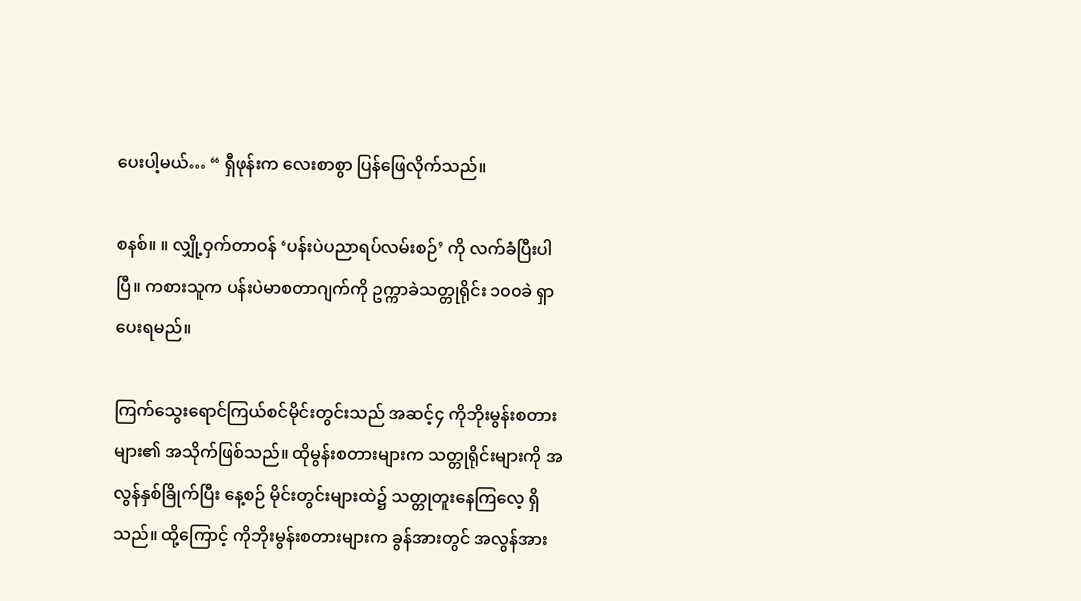ပေးပါ့မယ်… “ ရှီဖုန်းက လေးစာစွာ ပြန်ဖြေလိုက်သည်။

စနစ်။ ။ လျှို့ဝှက်တာဝန် ‘ပန်းပဲပညာရပ်လမ်းစဉ်’ ကို လက်ခံပြီးပါပြီ။ ကစားသူက ပန်းပဲမာစတာဂျက်ကို ဥက္ကာခဲသတ္တုရိုင်း ၁၀၀ခဲ ရှာပေးရမည်။

ကြက်သွေးရောင်ကြယ်စင်မိုင်းတွင်းသည် အဆင့်၄ ကိုဘိုးမွန်းစတားများ၏ အသိုက်ဖြစ်သည်။ ထိုမွန်းစတားများက သတ္တုရိုင်းများကို အလွန်နှစ်ခြိုက်ပြီး နေ့စဉ် မိုင်းတွင်းများထဲ၌ သတ္တုတူးနေကြလေ့ ရှိသည်။ ထို့ကြောင့် ကိုဘိုးမွန်းစတားများက ခွန်အားတွင် အလွန်အား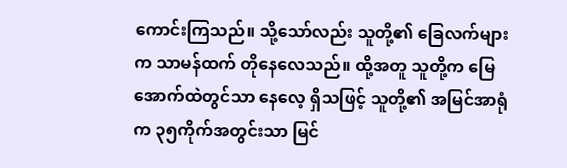ကောင်းကြသည်။ သို့သော်လည်း သူတို့၏ ခြေလက်များက သာမန်ထက် တိုနေလေသည်။ ထို့အတူ သူတို့က မြေအောက်ထဲတွင်သာ နေလေ့ ရှိသဖြင့် သူတို့၏ အမြင်အာရုံက ၃၅ကိုက်အတွင်းသာ မြင်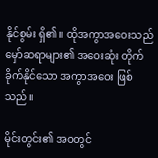နိုင်စွမ်း ရှိ၏။ ထိုအကွာအဝေးသည် မှော်ဆရာများ၏ အဝေးဆုံး တိုက်ခိုက်နိုင်သော အကွာအဝေး ဖြစ်သည်။

မိုင်းတွင်း၏ အဝတွင်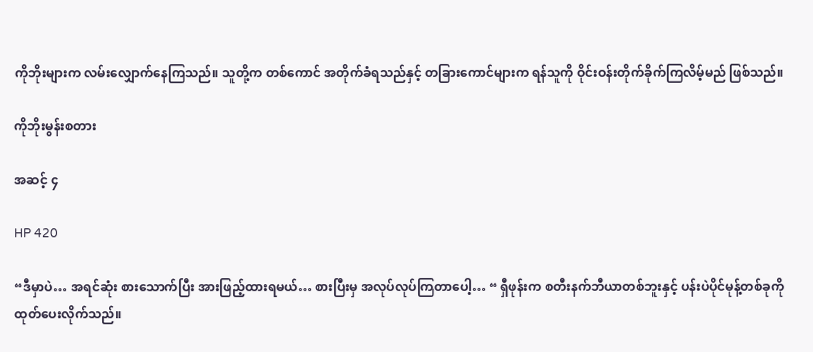ကိုဘိုးများက လမ်းလျှောက်နေကြသည်။ သူတို့က တစ်ကောင် အတိုက်ခံရသည်နှင့် တခြားကောင်များက ရန်သူကို ဝိုင်းဝန်းတိုက်ခိုက်ကြလိမ့်မည် ဖြစ်သည်။

ကိုဘိုးမွန်းစတား

အဆင့် ၄

HP 420

“ဒီမှာပဲ… အရင်ဆုံး စားသောက်ပြီး အားဖြည့်ထားရမယ်… စားပြီးမှ အလုပ်လုပ်ကြတာပေါ့… “ ရှီဖုန်းက စတီးနက်ဘီယာတစ်ဘူးနှင့် ပန်းပဲပိုင်မုန့်တစ်ခုကို ထုတ်ပေးလိုက်သည်။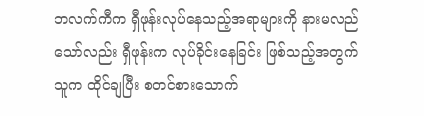ဘလက်ကီက ရှီဖုန်းလုပ်နေသည့်အရာများကို နားမလည်သော်လည်း ရှီဖုန်းက လုပ်ခိုင်းနေခြင်း ဖြစ်သည့်အတွက် သူက ထိုင်ချပြီး စတင်စားသောက်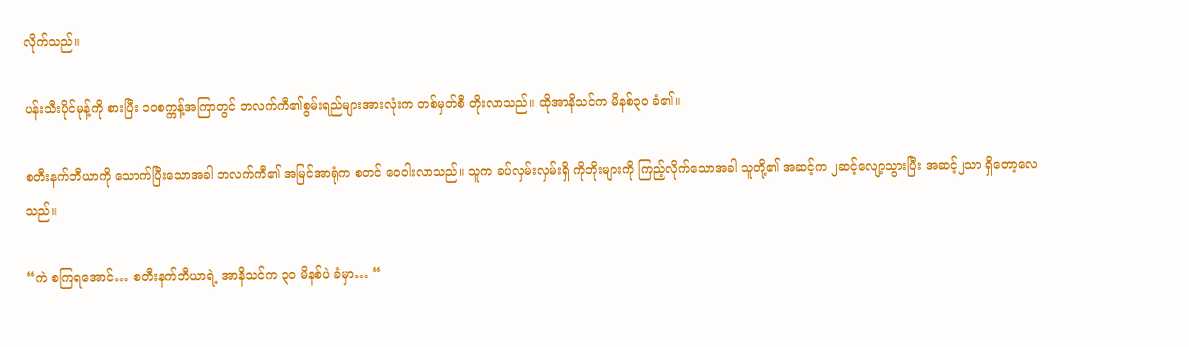လိုက်သည်။

ပန်းသီးပိုင်မုန့်ကို စားပြီး ၁၀စက္ကန့်အကြာတွင် ဘလက်ကီ၏စွမ်းရည်များအားလုံးက တစ်မှတ်စီ တိုးလာသည်။ ထိုအာနိသင်က မိနစ်၃၀ ခံ၏။

စတီးနက်ဘီယာကို သောက်ပြီးသောအခါ ဘလက်ကီ၏ အမြင်အာရုံက စတင် ဝေဝါးလာသည်။ သူက ခပ်လှမ်းလှမ်းရှိ ကိုဘိုးများကို ကြည့်လိုက်သောအခါ သူတို့၏ အဆင့်က ၂ဆင့်လျော့သွားပြီး အဆင့်၂သာ ရှိတော့လေသည်။

“ကဲ စကြရအောင်… စတီးနက်ဘီယာရဲ့ အာနိသင်က ၃၀ မိနစ်ပဲ ခံမှာ… “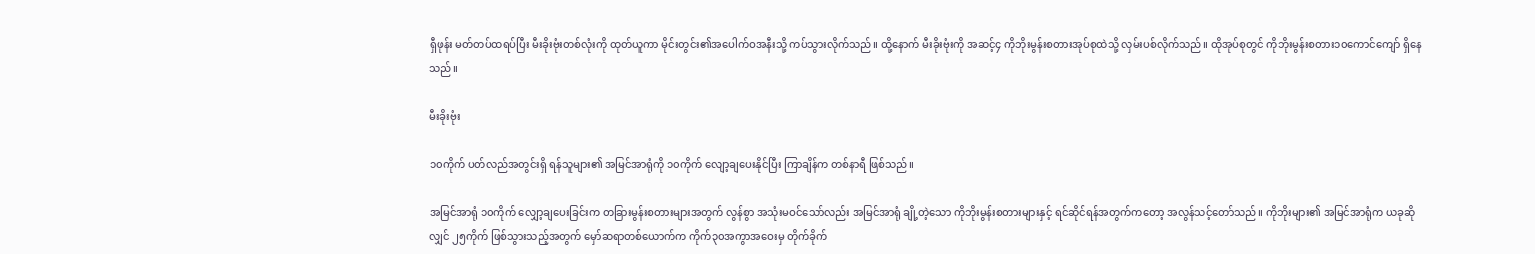ရှီဖုန်း မတ်တပ်ထရပ်ပြီး မီးခိုးဗုံးတစ်လုံးကို ထုတ်ယူကာ မိုင်းတွင်း၏အပေါက်ဝအနီးသို့ ကပ်သွားလိုက်သည်။ ထို့နောက် မီးခိုးဗုံးကို အဆင့်၄ ကိုဘိုးမွန်းစတားအုပ်စုထဲသို့ လှမ်းပစ်လိုက်သည်။ ထိုအုပ်စုတွင် ကိုဘိုးမွန်းစတား၁၀ကောင်ကျော် ရှိနေသည်။

မီးခိုးဗုံး

၁၀ကိုက် ပတ်လည်အတွင်းရှိ ရန်သူများ၏ အမြင်အာရုံကို ၁၀ကိုက် လျော့ချပေးနိုင်ပြီး ကြာချိန်က တစ်နာရီ ဖြစ်သည်။

အမြင်အာရုံ ၁၀ကိုက် လျှော့ချပေးခြင်းက တခြားမွန်းစတားများအတွက် လွန်စွာ အသုံးမဝင်သော်လည်း အမြင်အာရုံ ချို့တဲ့သော ကိုဘိုးမွန်းစတားများနှင့် ရင်ဆိုင်ရန်အတွက်ကတော့ အလွန်သင့်တော်သည်။ ကိုဘိုးများ၏ အမြင်အာရုံက ယခုဆိုလျှင် ၂၅ကိုက် ဖြစ်သွားသည့်အတွက် မှော်ဆရာတစ်ယောက်က ကိုက်၃၀အကွာအဝေးမှ တိုက်ခိုက်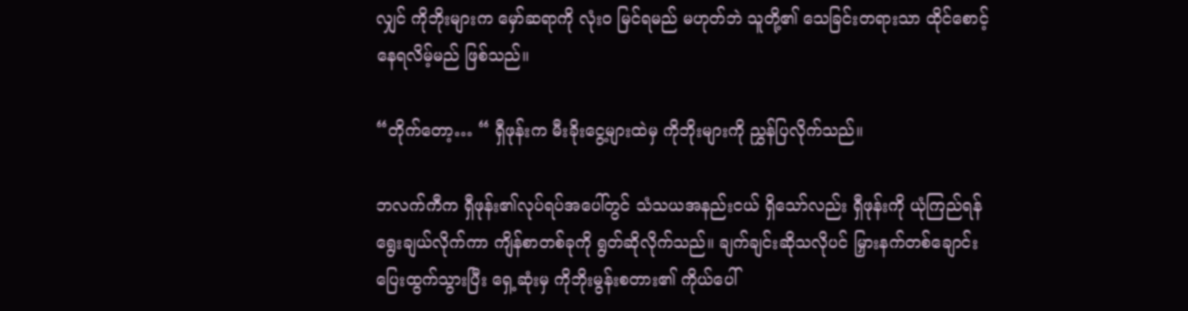လျှင် ကိုဘိုးများက မှော်ဆရာကို လုံးဝ မြင်ရမည် မဟုတ်ဘဲ သူတို့၏ သေခြင်းတရားသာ ထိုင်စောင့်နေရလိမ့်မည် ဖြစ်သည်။

“တိုက်တော့… “ ရှီဖုန်းက မီးခိုးငွေ့များထဲမှ ကိုဘိုးများကို ညွှန်ပြလိုက်သည်။

ဘလက်ကီက ရှီဖုန်း၏လုပ်ရပ်အပေါ်တွင် သံသယအနည်းငယ် ရှိသော်လည်း ရှီဖုန်းကို ယုံကြည်ရန် ရွေးချယ်လိုက်ကာ ကျိန်စာတစ်ခုကို ရွတ်ဆိုလိုက်သည်။ ချက်ချင်းဆိုသလိုပင် မြှားနက်တစ်ချောင်း ပြေးထွက်သွားပြီး ရှေ့ဆုံးမှ ကိုဘိုးမွန်းစတား၏ ကိုယ်ပေါ်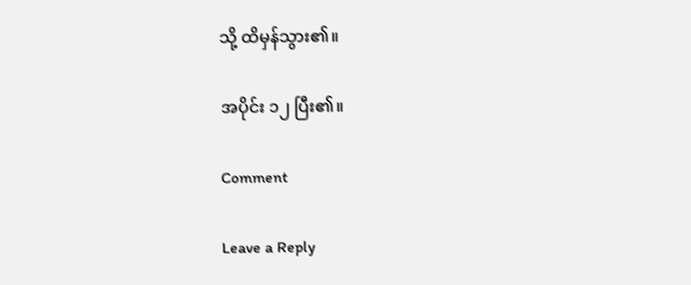သို့ ထိမှန်သွား၏။

အပိုင်း ၁၂ ပြီး၏။

Comment

Leave a Reply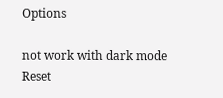Options

not work with dark mode
Reset